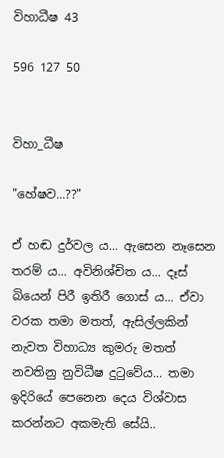විහාධීෂ 43

596 127 50


විහා_ධීෂ

"හේෂව...??"

ඒ හඬ දුර්වල ය... ඇසෙන නෑසෙන තරම් ය... අවිනිශ්චිත ය... දෑස් බියෙන් පිරී ඉතිරී ගොස් ය... ඒවා වරක තමා මතත්, ඇසිල්ලකින් නැවත විහාධ්‍ය කුමරු මතත් නවතිනු නුවිධීෂ දුටුවේය... තමා ඉදිරියේ පෙනෙන දෙය විශ්වාස කරන්නට අකමැති සේයි..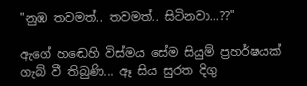"නුඹ තවමත්.. තවමත්.. සිටිනවා...??"

ඇගේ හඬෙහි විස්මය සේම සියුම් ප්‍රහර්ෂයක් ගැබ් වී තිබුණි... ඈ සිය සුරත දිගු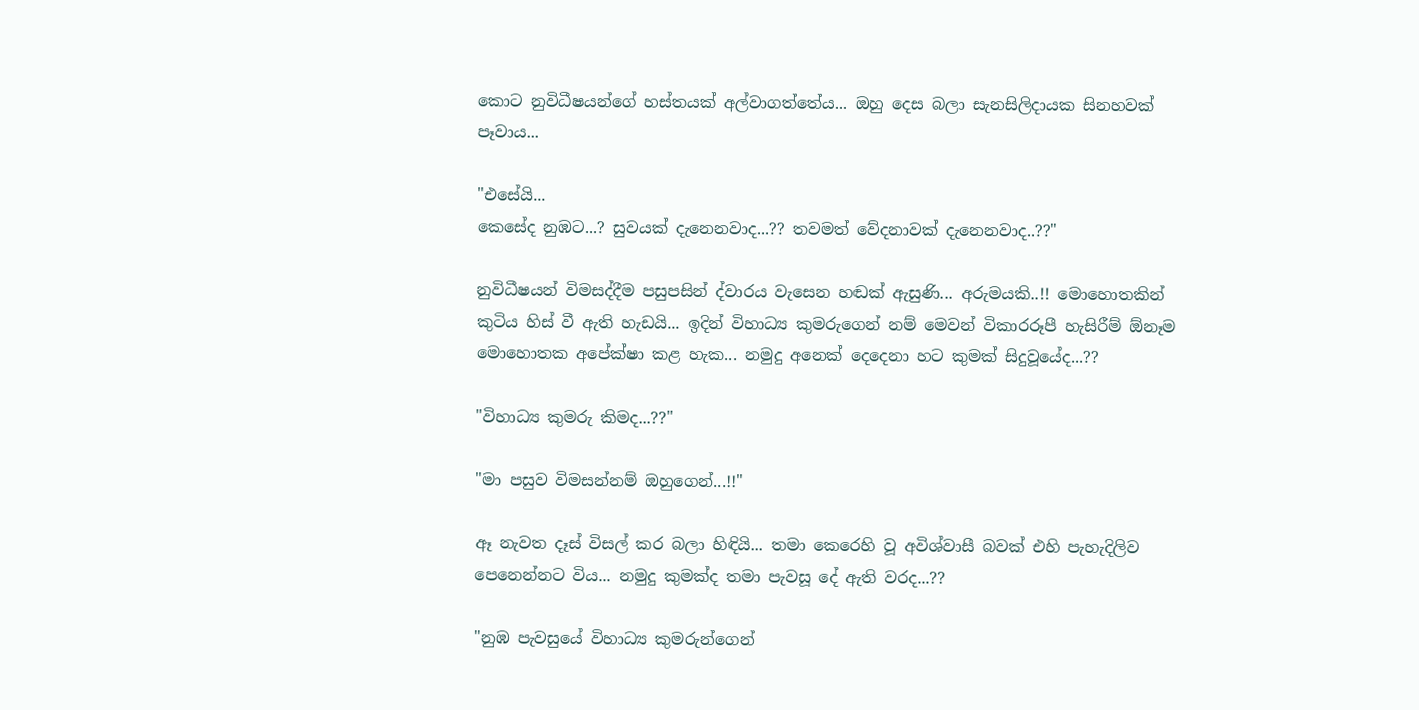කොට නුවිධීෂයන්ගේ හස්තයක් අල්වාගත්තේය... ඔහු දෙස බලා සැනසිලිදායක සිනහවක් පෑවාය...

"එසේයි...
කෙසේද නුඹට...? සුවයක් දැනෙනවාද...?? තවමත් වේදනාවක් දැනෙනවාද..??"

නුවිධීෂයන් විමසද්දීම පසුපසින් ද්වාරය වැසෙන හඬක් ඇසුණි... අරුමයකි..!! මොහොතකින් කුටිය හිස් වී ඇති හැඩයි... ඉදින් විහාධ්‍ය කුමරුගෙන් නම් මෙවන් විකාරරූපී හැසිරීම් ඕනෑම මොහොතක අපේක්ෂා කළ හැක... නමුදු අනෙක් දෙදෙනා හට කුමක් සිදුවූයේද...??

"විහාධ්‍ය කුමරු කිමද...??"

"මා පසුව විමසන්නම් ඔහුගෙන්...!!"

ඈ නැවත දෑස් විසල් කර බලා හිඳියි... තමා කෙරෙහි වූ අවිශ්වාසී බවක් එහි පැහැදිලිව පෙනෙන්නට විය... නමුදු කුමක්ද තමා පැවසූ දේ ඇති වරද...??

"නුඹ පැවසුයේ විහාධ්‍ය කුමරුන්ගෙන්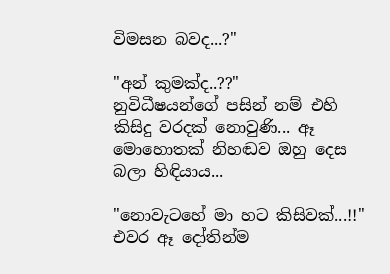විමසන බවද...?"

"අන් කුමක්ද..??"
නුවිධීෂයන්ගේ පසින් නම් එහි කිසිදු වරදක් නොවුණි... ඈ මොහොතක් නිහඬව ඔහු දෙස බලා හිඳියාය...

"නොවැටහේ මා හට කිසිවක්...!!" එවර ඈ දෝතින්ම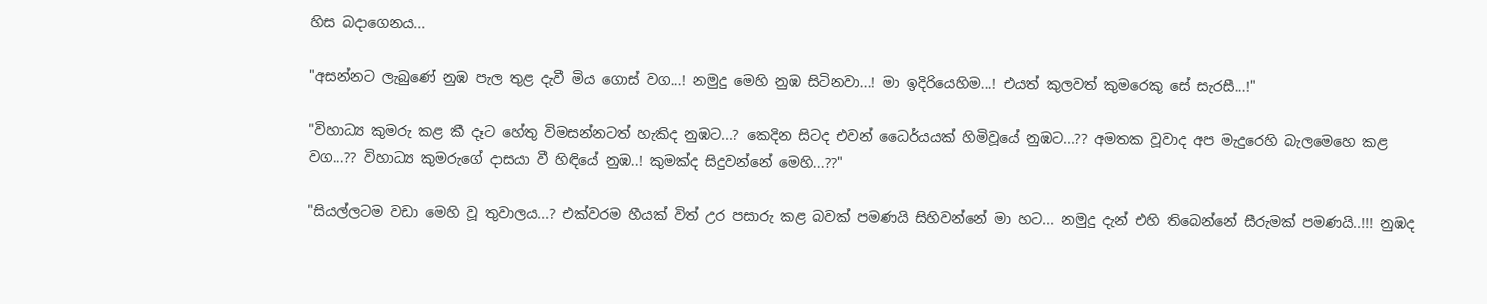හිස බදාගෙනය...

"අසන්නට ලැබුණේ නුඹ පැල තුළ දැවී මිය ගොස් වග...! නමුදු මෙහි නුඹ සිටිනවා...! මා ඉදිරියෙහිම...! එයත් කුලවත් කුමරෙකු සේ සැරසී...!"

"විහාධ්‍ය කුමරු කළ කී දෑට හේතු විමසන්නටත් හැකිද නුඹට...? කෙදින සිටද එවන් ධෛර්යයක් හිමිවූයේ නුඹට...?? අමතක වූවාද අප මැදුරෙහි බැලමෙහෙ කළ වග...?? විහාධ්‍ය කුමරුගේ දාසයා වී හිඳියේ නුඹ..! කුමක්ද සිදුවන්නේ මෙහි...??"

"සියල්ලටම වඩා මෙහි වූ තුවාලය...? එක්වරම හීයක් විත් උර පසාරු කළ බවක් පමණයි සිහිවන්නේ මා හට... නමුදු දැන් එහි තිබෙන්නේ සීරුමක් පමණයි..!!! නුඹද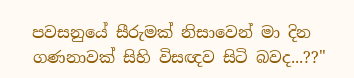පවසනුයේ සීරුමක් නිසාවෙන් මා දින ගණනාවක් සිහි විසඥව සිටි බවද...??"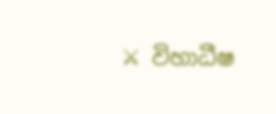⚔ විහාධීෂ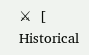⚔  [ Historical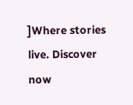]Where stories live. Discover now